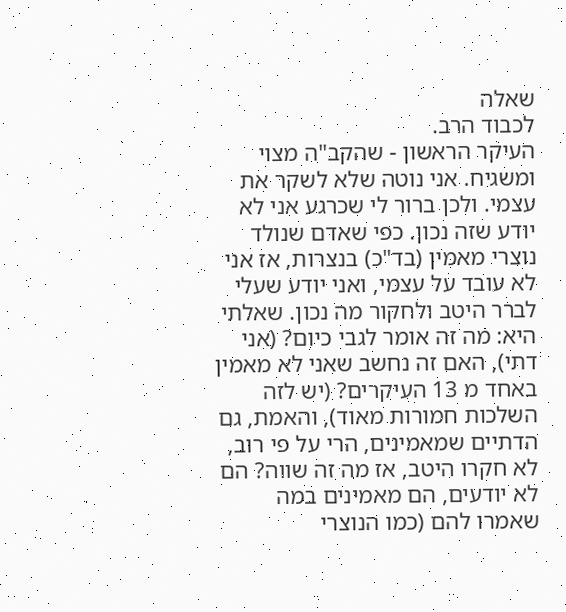שאלה
לכבוד הרב.
העיקר הראשון - שהקב"ה מצוי ומשגיח. אני נוטה שלא לשקר את עצמי. ולכן ברור לי שכרגע אני לא יודע שזה נכון. כפי שאדם שנולד נוצרי מאמין (בד"כ) בנצרות, אז אני לא עובד על עצמי, ואני יודע שעלי לברר היטב ולחקור מה נכון. שאלתי היא: מה זה אומר לגבי כיום? (אני דתי), האם זה נחשב שאני לא מאמין באחד מ 13 העיקרים? (יש לזה השלכות חמורות מאוד), והאמת, גם הדתיים שמאמינים, הרי על פי רוב, לא חקרו היטב, אז מה זה שווה? הם לא יודעים, הם מאמינים במה שאמרו להם (כמו הנוצרי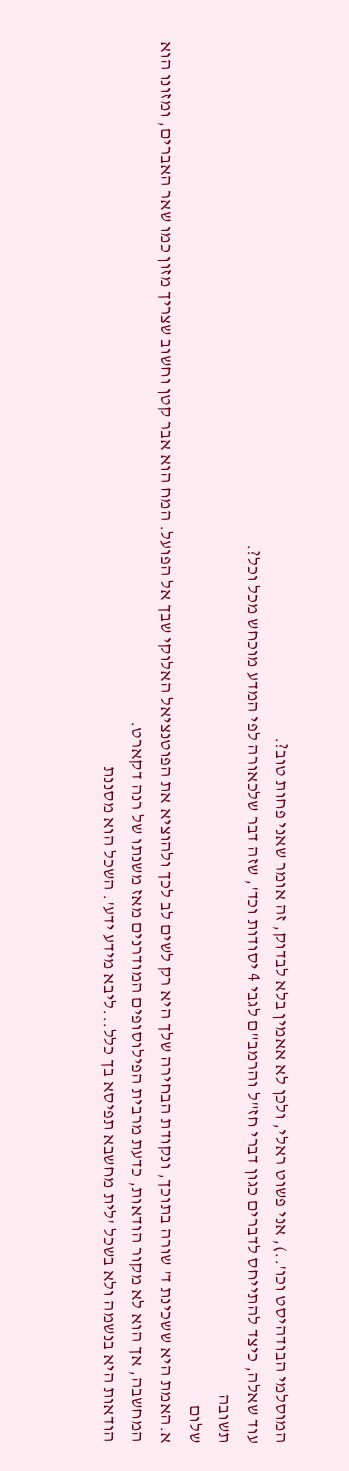המוסלמי הבודהיסט וכו'..), אני פשוט ראלי, ולכן לא אאמין בלא לבדוק, זה אומר שאני פחות טוב?.
עוד שאלה, כיצד להתייחס לדברים כגון דברי חז"ל והרמב"ם לגבי 4 יסודות וכד', שזה דבר שלכאורה לפי המדע מוכחש מכל וכל?.
תשובה
שלום
א.האמת היא ששכינת ד' שורה בתוכך, ונקודת הבחירה שלך היא רק לשים לב לכך ולהוציא את הפוטנציאל האלוקי שבך אל הפועל. המח הוא אבר קטן וחשוב שצריך מזון כמו שאר האברים, ומזונו הוא המחשבה, אך הוא לא מקור הודאות, כדעת מרבית הפילוסופים המודרנים מאז משנתו של רנה דקארט.
הודאות היא בנשמה ולא בשכל 'לית מחשבא תפיסא בך כלל...ליבא מידע ידע'. השכל הוא מסננת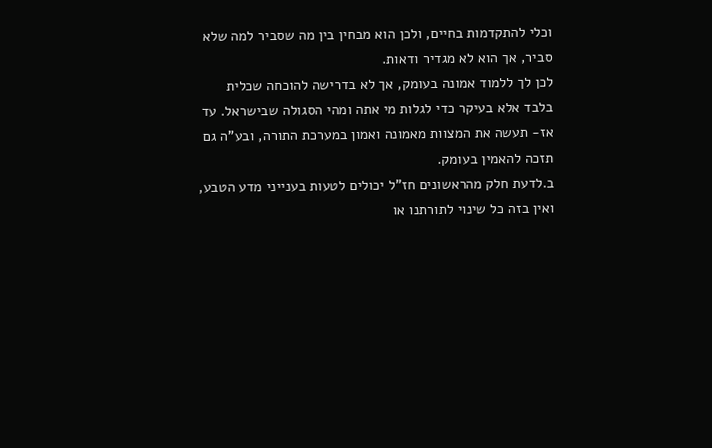וכלי להתקדמות בחיים, ולכן הוא מבחין בין מה שסביר למה שלא סביר, אך הוא לא מגדיר ודאות.
לכן לך ללמוד אמונה בעומק, אך לא בדרישה להוכחה שכלית בלבד אלא בעיקר כדי לגלות מי אתה ומהי הסגולה שבישראל. עד אז- תעשה את המצוות מאמונה ואמון במערכת התורה, ובע"ה גם תזכה להאמין בעומק.
ב.לדעת חלק מהראשונים חז"ל יכולים לטעות בענייני מדע הטבע, ואין בזה כל שינוי לתורתנו או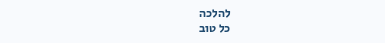להלכה
כל טוב